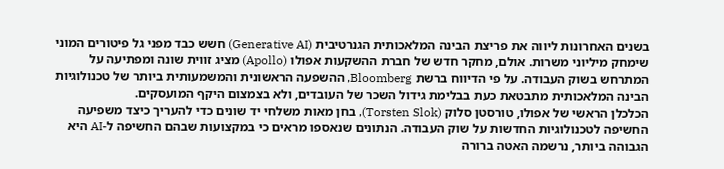בשנים האחרונות ליווה את פריצת הבינה המלאכותית הגנרטיבית (Generative AI) חשש כבד מפני גל פיטורים המוני שימחק מיליוני משרות. אולם, מחקר חדש של חברת ההשקעות אפולו (Apollo) מציג זווית שונה ומפתיעה על המתרחש בשוק העבודה. על פי הדיווח ברשת Bloomberg, ההשפעה הראשונית והמשמעותית ביותר של טכנולוגיות הבינה המלאכותית מתבטאת כעת בבלימת גידול השכר של העובדים, ולא בצמצום היקף המועסקים.
הכלכלן הראשי של אפולו, טורסטן סלוק (Torsten Slok), בחן מאות משלחי יד שונים כדי להעריך כיצד משפיעה החשיפה לטכנולוגיות החדשות על שוק העבודה. הנתונים שנאספו מראים כי במקצועות שבהם החשיפה ל-AI היא הגבוהה ביותר, נרשמה האטה ברורה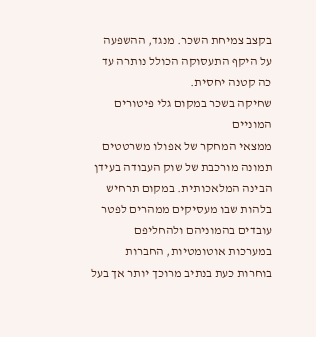בקצב צמיחת השכר. מנגד, ההשפעה על היקף התעסוקה הכולל נותרה עד כה קטנה יחסית.
שחיקה בשכר במקום גלי פיטורים המוניים
ממצאי המחקר של אפולו משרטטים תמונה מורכבת של שוק העבודה בעידן הבינה המלאכותית. במקום תרחיש בלהות שבו מעסיקים ממהרים לפטר עובדים בהמוניהם ולהחליפם במערכות אוטומטיות, החברות בוחרות כעת בנתיב מרוכך יותר אך בעל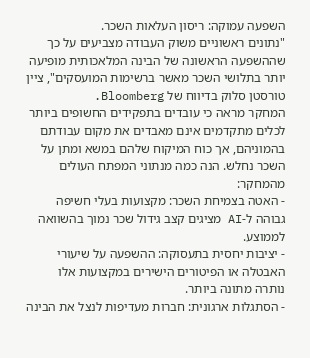השפעה עמוקה: ריסון העלאות השכר.
"נתונים ראשוניים משוק העבודה מצביעים על כך שההשפעה הראשונה של הבינה המלאכותית מופיעה יותר בתלושי השכר מאשר ברשימות המועסקים", ציין טורסטן סלוק בדיווח של Bloomberg.
המחקר מראה כי עובדים בתפקידים החשופים ביותר לכלים מתקדמים אינם מאבדים את מקום עבודתם בהמוניהם, אך כוח המיקוח שלהם במשא ומתן על השכר נחלש. הנה כמה מנתוני המפתח העולים מהמחקר:
- האטה בצמיחת השכר: מקצועות בעלי חשיפה גבוהה ל-AI מציגים קצב גידול שכר נמוך בהשוואה לממוצע.
- יציבות יחסית בתעסוקה: ההשפעה על שיעורי האבטלה או הפיטורים הישירים במקצועות אלו נותרה מתונה ביותר.
- הסתגלות ארגונית: חברות מעדיפות לנצל את הבינה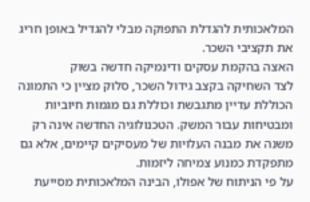המלאכותית להגדלת התפוקה מבלי להגדיל באופן חריג את תקציבי השכר.
האצה בהקמת עסקים ודינמיקה חדשה בשוק
לצד השחיקה בקצב גידול השכר, סלוק מציין כי התמונה הכוללת עדיין מתגבשת וכוללת גם מגמות חיוביות ומבטיחות עבור המשק. הטכנולוגיה החדשה אינה רק משנה את מבנה העלויות של מעסיקים קיימים, אלא גם מתפקדת כמנוע צמיחה ליזמות.
על פי הניתוח של אפולו, הבינה המלאכותית מסייעת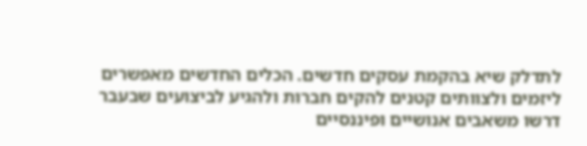לתדלק שיא בהקמת עסקים חדשים. הכלים החדשים מאפשרים ליזמים ולצוותים קטנים להקים חברות ולהגיע לביצועים שבעבר דרשו משאבים אנושיים ופיננסיים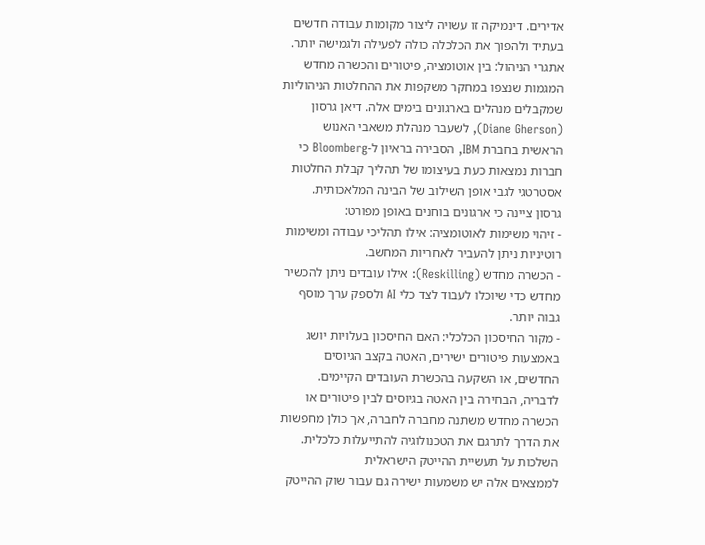אדירים. דינמיקה זו עשויה ליצור מקומות עבודה חדשים בעתיד ולהפוך את הכלכלה כולה לפעילה ולגמישה יותר.
אתגרי הניהול: בין אוטומציה, פיטורים והכשרה מחדש
המגמות שנצפו במחקר משקפות את ההחלטות הניהוליות שמקבלים מנהלים בארגונים בימים אלה. דיאן גרסון (Diane Gherson), לשעבר מנהלת משאבי האנוש הראשית בחברת IBM, הסבירה בראיון ל-Bloomberg כי חברות נמצאות כעת בעיצומו של תהליך קבלת החלטות אסטרטגי לגבי אופן השילוב של הבינה המלאכותית.
גרסון ציינה כי ארגונים בוחנים באופן מפורט:
- זיהוי משימות לאוטומציה: אילו תהליכי עבודה ומשימות רוטיניות ניתן להעביר לאחריות המחשב.
- הכשרה מחדש (Reskilling): אילו עובדים ניתן להכשיר מחדש כדי שיוכלו לעבוד לצד כלי AI ולספק ערך מוסף גבוה יותר.
- מקור החיסכון הכלכלי: האם החיסכון בעלויות יושג באמצעות פיטורים ישירים, האטה בקצב הגיוסים החדשים, או השקעה בהכשרת העובדים הקיימים.
לדבריה, הבחירה בין האטה בגיוסים לבין פיטורים או הכשרה מחדש משתנה מחברה לחברה, אך כולן מחפשות את הדרך לתרגם את הטכנולוגיה להתייעלות כלכלית.
השלכות על תעשיית ההייטק הישראלית
לממצאים אלה יש משמעות ישירה גם עבור שוק ההייטק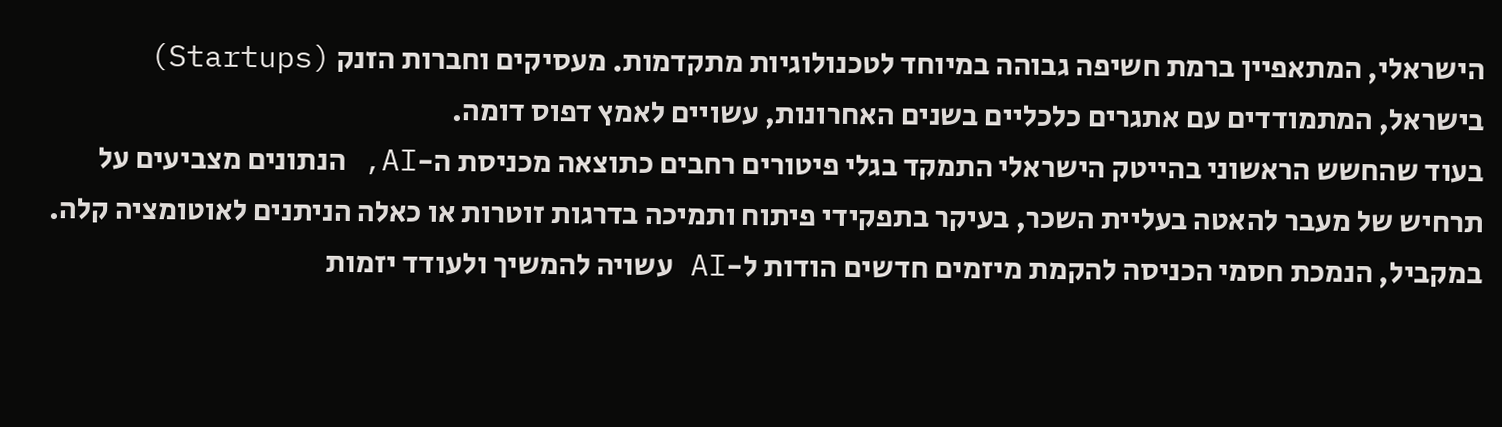הישראלי, המתאפיין ברמת חשיפה גבוהה במיוחד לטכנולוגיות מתקדמות. מעסיקים וחברות הזנק (Startups) בישראל, המתמודדים עם אתגרים כלכליים בשנים האחרונות, עשויים לאמץ דפוס דומה.
בעוד שהחשש הראשוני בהייטק הישראלי התמקד בגלי פיטורים רחבים כתוצאה מכניסת ה-AI, הנתונים מצביעים על תרחיש של מעבר להאטה בעליית השכר, בעיקר בתפקידי פיתוח ותמיכה בדרגות זוטרות או כאלה הניתנים לאוטומציה קלה. במקביל, הנמכת חסמי הכניסה להקמת מיזמים חדשים הודות ל-AI עשויה להמשיך ולעודד יזמות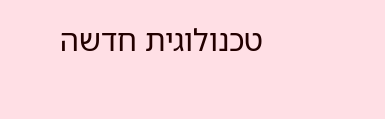טכנולוגית חדשה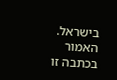בישראל.
האמור בכתבה זו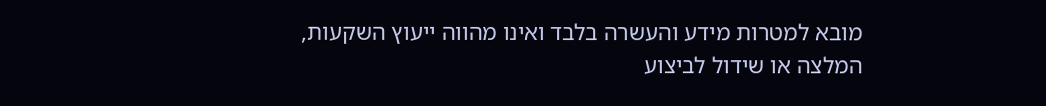מובא למטרות מידע והעשרה בלבד ואינו מהווה ייעוץ השקעות, המלצה או שידול לביצוע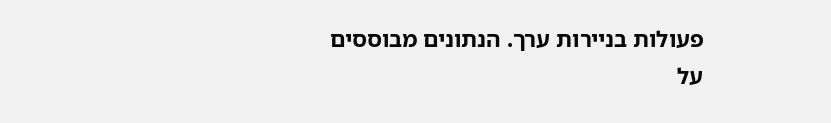פעולות בניירות ערך. הנתונים מבוססים על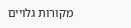מקורות גלויים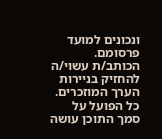ונכונים למועד פרסומם. הכותב/ת עשוי/ה להחזיק בניירות הערך המוזכרים. כל הפועל על סמך התוכן עושה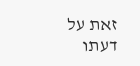זאת על דעתו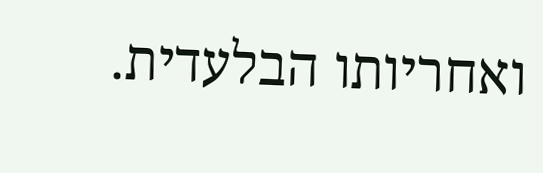ואחריותו הבלעדית.